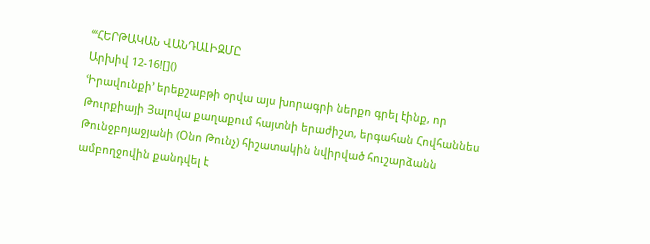ՙՙՙՀԵՐԹԱԿԱՆ ՎԱՆԴԱԼԻԶՄԸ
Արխիվ 12-16![]()
ՙԻրավունքի՚ երեքշաբթի օրվա այս խորագրի ներքո գրել էինք, որ Թուրքիայի Յալովա քաղաքում հայտնի երաժիշտ, երգահան Հովհաննես Թունջբոյաջյանի (Օնո Թունչ) հիշատակին նվիրված հուշարձանն ամբողջովին քանդվել է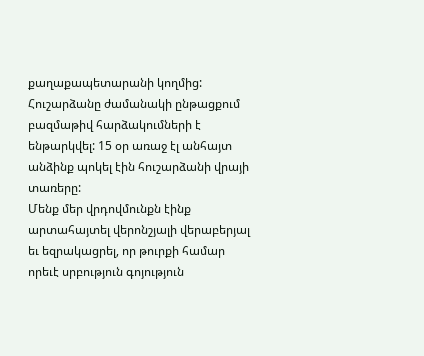քաղաքապետարանի կողմից: Հուշարձանը ժամանակի ընթացքում բազմաթիվ հարձակումների է ենթարկվել: 15 օր առաջ էլ անհայտ անձինք պոկել էին հուշարձանի վրայի տառերը:
Մենք մեր վրդովմունքն էինք արտահայտել վերոնշյալի վերաբերյալ եւ եզրակացրել, որ թուրքի համար որեւէ սրբություն գոյություն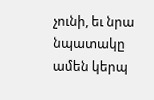չունի, եւ նրա նպատակը ամեն կերպ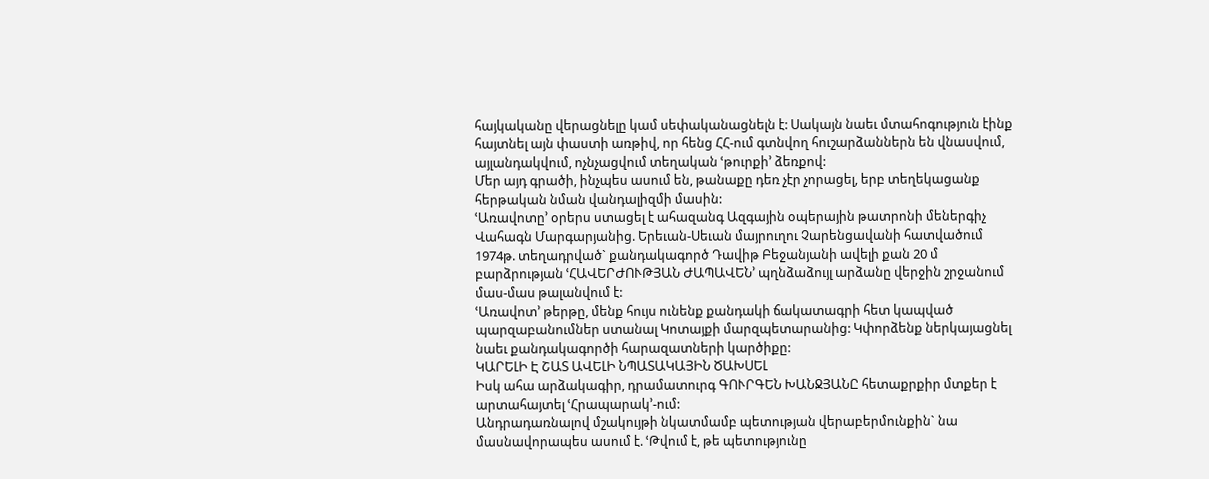հայկականը վերացնելը կամ սեփականացնելն է: Սակայն նաեւ մտահոգություն էինք հայտնել այն փաստի առթիվ, որ հենց ՀՀ-ում գտնվող հուշարձաններն են վնասվում, այլանդակվում, ոչնչացվում տեղական ՙթուրքի՚ ձեռքով:
Մեր այդ գրածի, ինչպես ասում են, թանաքը դեռ չէր չորացել, երբ տեղեկացանք հերթական նման վանդալիզմի մասին:
ՙԱռավոտը՚ օրերս ստացել է ահազանգ Ազգային օպերային թատրոնի մեներգիչ Վահագն Մարգարյանից. Երեւան-Սեւան մայրուղու Չարենցավանի հատվածում 1974թ. տեղադրված` քանդակագործ Դավիթ Բեջանյանի ավելի քան 20 մ բարձրության ՙՀԱՎԵՐԺՈՒԹՅԱՆ ԺԱՊԱՎԵՆ՚ պղնձաձույլ արձանը վերջին շրջանում մաս-մաս թալանվում է:
ՙԱռավոտ՚ թերթը, մենք հույս ունենք քանդակի ճակատագրի հետ կապված պարզաբանումներ ստանալ Կոտայքի մարզպետարանից: Կփորձենք ներկայացնել նաեւ քանդակագործի հարազատների կարծիքը:
ԿԱՐԵԼԻ Է ՇԱՏ ԱՎԵԼԻ ՆՊԱՏԱԿԱՅԻՆ ԾԱԽՍԵԼ
Իսկ ահա արձակագիր, դրամատուրգ ԳՈՒՐԳԵՆ ԽԱՆՋՅԱՆԸ հետաքրքիր մտքեր է արտահայտել ՙՀրապարակ՚-ում:
Անդրադառնալով մշակույթի նկատմամբ պետության վերաբերմունքին` նա մասնավորապես ասում է. ՙԹվում է, թե պետությունը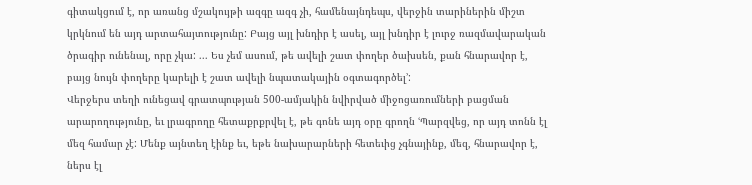գիտակցում է, որ առանց մշակույթի ազգը ազգ չի, համենայնդեպս, վերջին տարիներին միշտ կրկնում են այդ արտահայտությունը: Բայց այլ խնդիր է ասել, այլ խնդիր է լուրջ ռազմավարական ծրագիր ունենալ, որը չկա: ... Ես չեմ ասում, թե ավելի շատ փողեր ծախսեն, քան հնարավոր է, բայց նույն փողերը կարելի է շատ ավելի նպատակային օգտագործել՚:
Վերջերս տեղի ունեցավ գրատպության 500-ամյակին նվիրված միջոցառումների բացման արարողությունը, եւ լրագրողը հետաքրքրվել է, թե գոնե այդ օրը գրողն ՙՊարզվեց, որ այդ տոնն էլ մեզ համար չէ: Մենք այնտեղ էինք եւ, եթե նախարարների հետեւից չգնայինք, մեզ, հնարավոր է, ներս էլ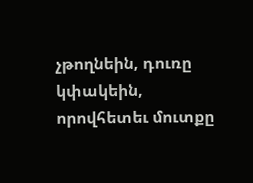չթողնեին, դուռը կփակեին, որովհետեւ մուտքը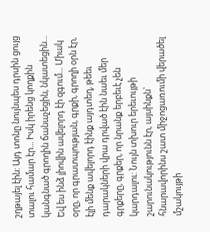շղթայել էին: Այդ տոնը նույնպես դրսին ցույց տալու համար էր... Իսկ իրենց կողքին կանգնած գրողին ճանաչեցին, նկատեցին... Եվ ես ինձ լիովին ավելորդ էի զգում... Միակ օրը, որ գրատպության, գրքի, գրողի օրն էր, էլի մենք ավելորդ էինք այդտեղ, թեեւ դարակների վրա դրված էին նաեւ մեր գրքերը, գրքեր, որ նրանք երբեւէ չեն կարդալու: Նույն տխուր երեւույթի շարունակությունն էր, այսինքն` հնարավորինս շատ միջոցառումի վերածել մշակույթի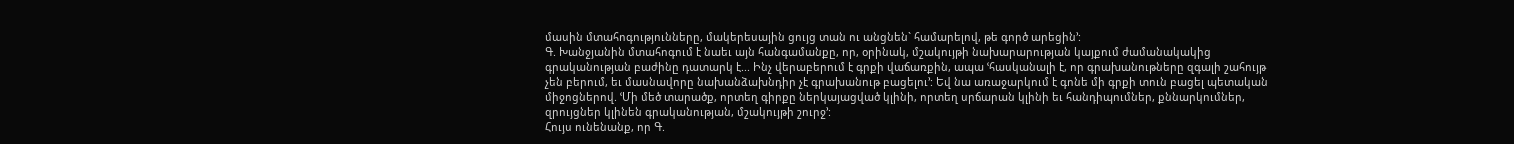մասին մտահոգությունները, մակերեսային ցույց տան ու անցնեն` համարելով, թե գործ արեցին՚:
Գ. Խանջյանին մտահոգում է նաեւ այն հանգամանքը, որ, օրինակ, մշակույթի նախարարության կայքում ժամանակակից գրականության բաժինը դատարկ է... Ինչ վերաբերում է գրքի վաճառքին, ապա ՙհասկանալի է, որ գրախանութները զգալի շահույթ չեն բերում, եւ մասնավորը նախանձախնդիր չէ գրախանութ բացելու՚: Եվ նա առաջարկում է գոնե մի գրքի տուն բացել պետական միջոցներով. ՙՄի մեծ տարածք, որտեղ գիրքը ներկայացված կլինի, որտեղ սրճարան կլինի եւ հանդիպումներ, քննարկումներ, զրույցներ կլինեն գրականության, մշակույթի շուրջ՚:
Հույս ունենանք, որ Գ.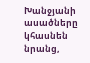Խանջյանի ասածները կհասնեն նրանց,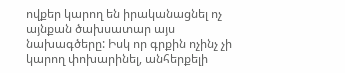ովքեր կարող են իրականացնել ոչ այնքան ծախսատար այս նախագծերը: Իսկ որ գրքին ոչինչ չի կարող փոխարինել, անհերքելի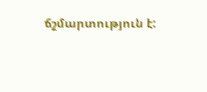ճշմարտություն է: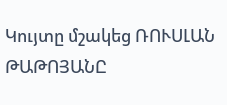Կույտը մշակեց ՌՈՒՍԼԱՆ ԹԱԹՈՅԱՆԸ